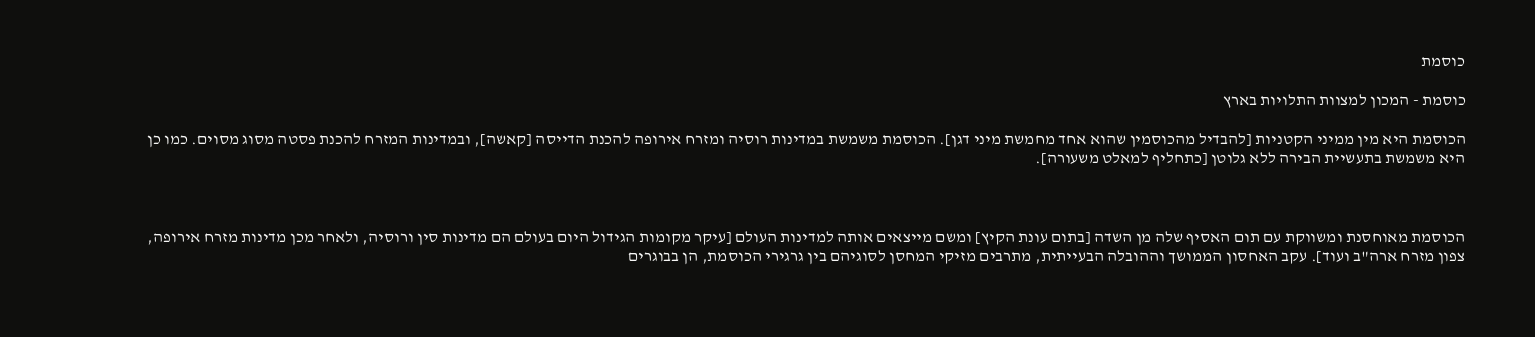כוסמת

כוסמת - המכון למצוות התלויות בארץ

הכוסמת היא מין ממיני הקטניות [להבדיל מהכוסמין שהוא אחד מחמשת מיני דגן]. הכוסמת משמשת במדינות רוסיה ומזרח אירופה להכנת הדייסה [קאשה], ובמדינות המזרח להכנת פסטה מסוג מסוים. כמו כן היא משמשת בתעשיית הבירה ללא גלוטן [כתחליף למאלט משעורה].



הכוסמת מאוחסנת ומשווקת עם תום האסיף שלה מן השדה [בתום עונת הקיץ] ומשם מייצאים אותה למדינות העולם [עיקר מקומות הגידול היום בעולם הם מדינות סין ורוסיה, ולאחר מכן מדינות מזרח אירופה, צפון מזרח ארה"ב ועוד]. עקב האחסון הממושך וההובלה הבעייתית, מתרבים מזיקי המחסן לסוגיהם בין גרגירי הכוסמת, הן בבוגרים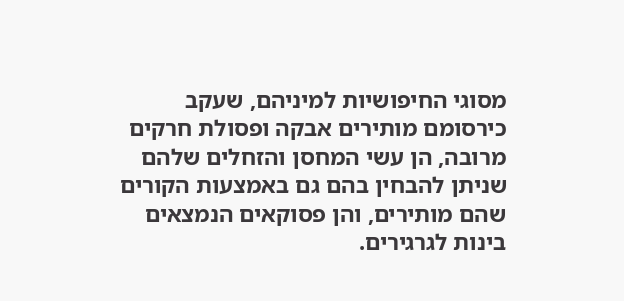מסוגי החיפושיות למיניהם, שעקב כירסומם מותירים אבקה ופסולת חרקים מרובה, הן עשי המחסן והזחלים שלהם שניתן להבחין בהם גם באמצעות הקורים שהם מותירים, והן פסוקאים הנמצאים בינות לגרגירים.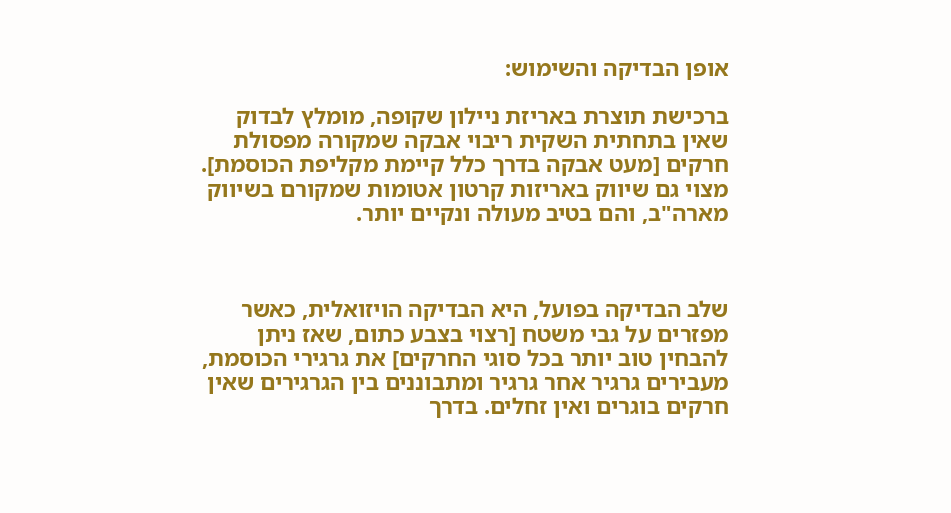אופן הבדיקה והשימוש:

ברכישת תוצרת באריזת ניילון שקופה, מומלץ לבדוק שאין בתחתית השקית ריבוי אבקה שמקורה מפסולת חרקים [מעט אבקה בדרך כלל קיימת מקליפת הכוסמת]. מצוי גם שיווק באריזות קרטון אטומות שמקורם בשיווק מארה"ב, והם בטיב מעולה ונקיים יותר.



שלב הבדיקה בפועל, היא הבדיקה הויזואלית, כאשר מפזרים על גבי משטח [רצוי בצבע כתום, שאז ניתן להבחין טוב יותר בכל סוגי החרקים] את גרגירי הכוסמת, מעבירים גרגיר אחר גרגיר ומתבוננים בין הגרגירים שאין חרקים בוגרים ואין זחלים. בדרך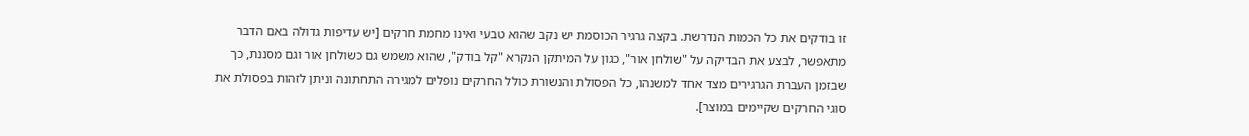זו בודקים את כל הכמות הנדרשת. בקצה גרגיר הכוסמת יש נקב שהוא טבעי ואינו מחמת חרקים [יש עדיפות גדולה באם הדבר מתאפשר, לבצע את הבדיקה על "שולחן אור", כגון על המיתקן הנקרא "קל בודק", שהוא משמש גם כשולחן אור וגם מסננת, כך שבזמן העברת הגרגירים מצד אחד למשנהו, כל הפסולת והנשורת כולל החרקים נופלים למגירה התחתונה וניתן לזהות בפסולת את סוגי החרקים שקיימים במוצר].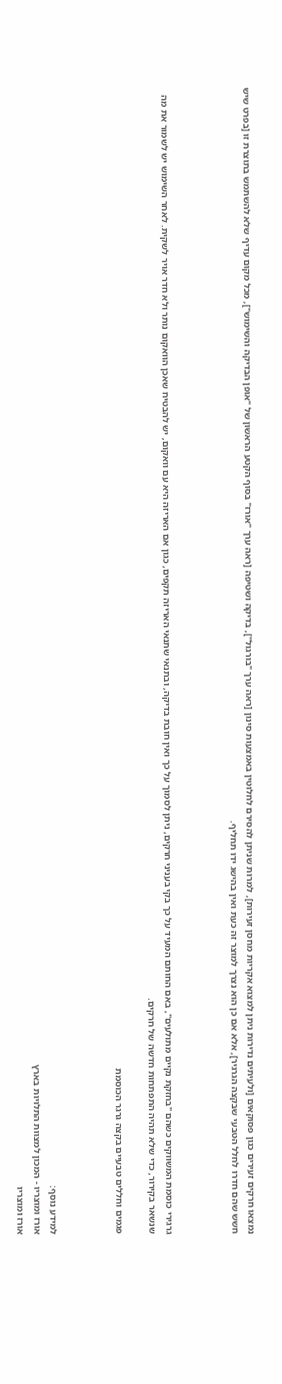נמצאו חרקים זעירים כגון פסוקאים [ולעיתים נדירות ניתן למצוא אקריות מחסן זעירות], למרות שניתן להסירם לחלוטין באמצעות סינון [ראה ערך "בורגול"], בדיקה ושטיפה [ראה ערך "אורז" בסוף הקטע הראשון של "אופן הבדיקה והשימוש"], מכל מקום עדיף שלא להשתמש בתוצרת זו [בפרט שיש חשש שהם חדרו לחלל הטבעי שבקצה הגרגיר], אלא אם כן הוא נצרך למוצר זה כעת ואין בהישג ידו תחליף.



גרגירי כוסמת המשווקים כשהם "בחזקת נקיים מתולעים", באם החותם המעיד על כך בקי בעניני חרקים, ניתן לסמוך על כך ואין חובת בדיקה, ובתנאי שתנאי האריזה תקפים, כגון אם האריזה היא עם וואקום, יש להבטיח שאכן הוואקום נותר ולא חדר אויר לשקית. לאחר השימוש יש לשמור את מה שנשאר בקירור, כדי שלא תהיה התפתחות חדשה של חרקים.

פגמים וחללים טבעיים בקצה גרגר הכוסמת



למידע נוסף:
אורז ומוצריו - המכון למצוות התלויות בארץ
אורז ומוצריו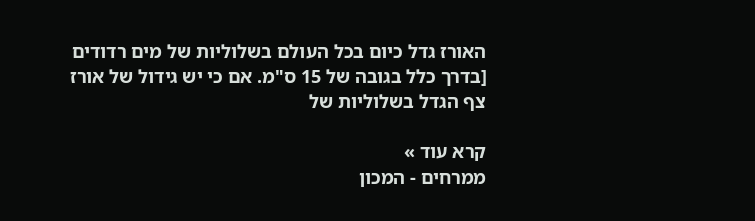האורז גדל כיום בכל העולם בשלוליות של מים רדודים [בדרך כלל בגובה של 15 ס"מ. אם כי יש גידול של אורז צף הגדל בשלוליות של

קרא עוד »
ממרחים - המכון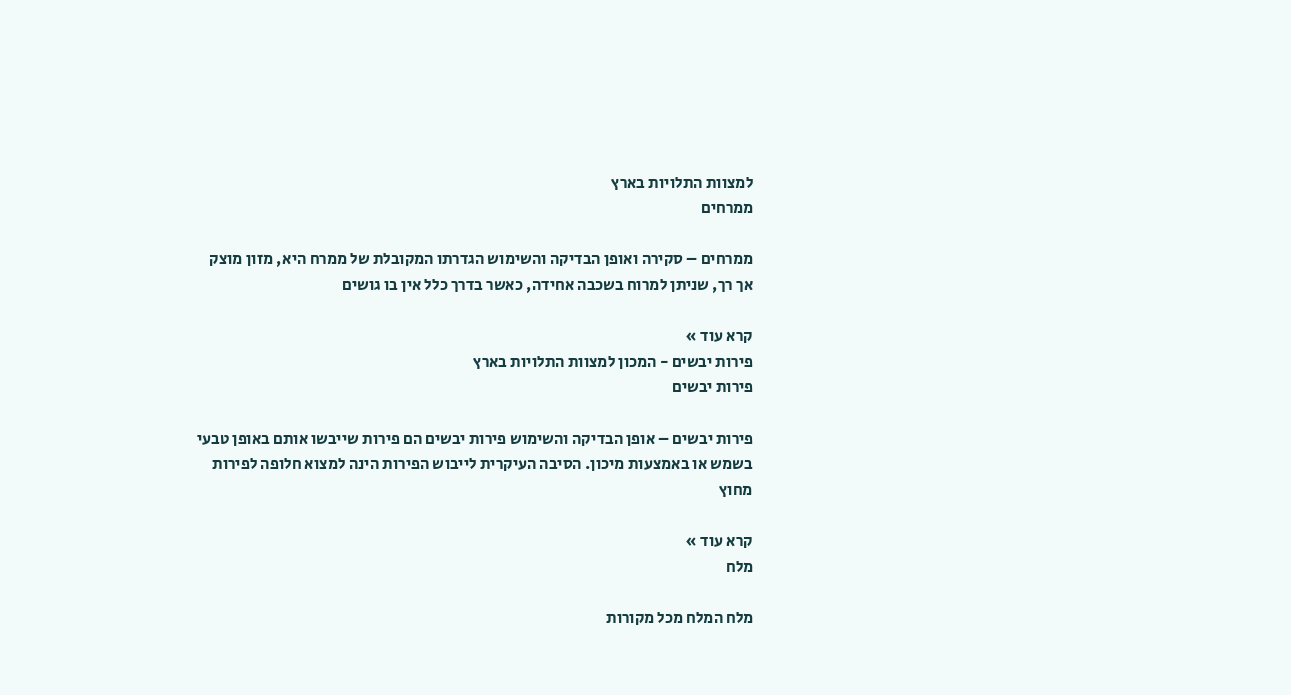למצוות התלויות בארץ
ממרחים

ממרחים – סקירה ואופן הבדיקה והשימוש הגדרתו המקובלת של ממרח היא, מזון מוצק אך רך, שניתן למרוח בשכבה אחידה, כאשר בדרך כלל אין בו גושים

קרא עוד »
פירות יבשים - המכון למצוות התלויות בארץ
פירות יבשים

פירות יבשים – אופן הבדיקה והשימוש פירות יבשים הם פירות שייבשו אותם באופן טבעי בשמש או באמצעות מיכון. הסיבה העיקרית לייבוש הפירות הינה למצוא חלופה לפירות מחוץ

קרא עוד »
מלח

מלח המלח מכל מקורות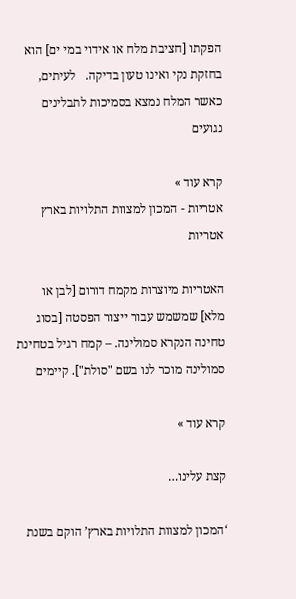הפקתו [חציבת מלח או אידוי במי ים] הוא בחזקת נקי ואינו טעון בדיקה.   לעיתים, כאשר המלח נמצא בסמיכות לתבלינים נגועים

קרא עוד »
אטריות - המכון למצוות התלויות בארץ
אטריות

האטריות מיוצרות מקמח דורום [לבן או מלא] שמשמש עבור ייצור הפסטה [בסוג טחינה הנקרא סמולינה. – קמח רגיל בטחינת סמולינה מוכר לנו בשם "סולת"]. קיימים

קרא עוד »

קצת עלינו…

‘המכון למצוות התלויות בארץ’ הוקם בשנת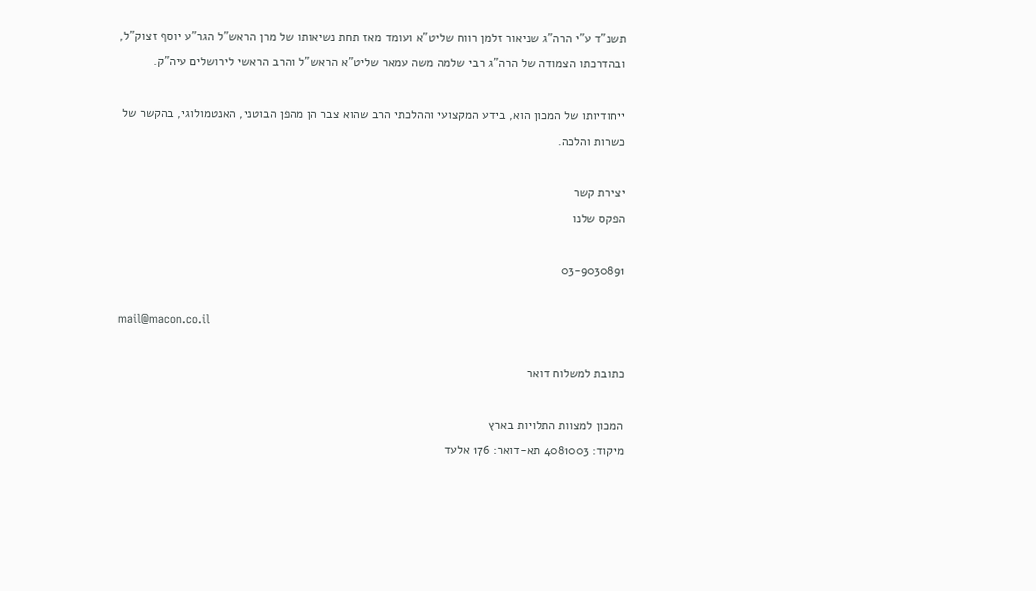תשנ”ד ע”י הרה”ג שניאור זלמן רווח שליט”א ועומד מאז תחת נשיאותו של מרן הראש”ל הגר”ע יוסף זצוק”ל, ובהדרכתו הצמודה של הרה”ג רבי שלמה משה עמאר שליט”א הראש”ל והרב הראשי לירושלים עיה”ק.

ייחודיותו של המכון הוא, בידע המקצועי וההלכתי הרב שהוא צבר הן מהפן הבוטני, האנטמולוגי, בהקשר של כשרות והלכה.

יצירת קשר
הפקס שלנו

03-9030891

mail@macon.co.il

כתובת למשלוח דואר

המכון למצוות התלויות בארץ
מיקוד: 4081003 תא-דואר: 176 אלעד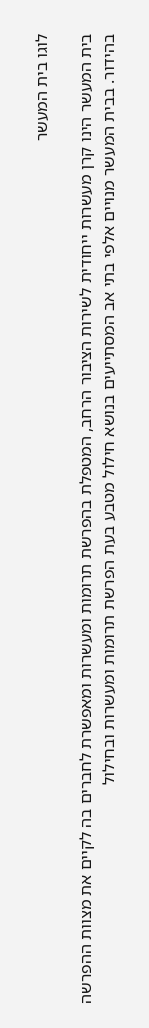לוגו בית המעשר

בית המעשר הינו קרן מעשרות ייחודית לשירות הציבור הרחב, המטפלת בהפרשת תרומות ומעשרות ומאפשרת לחברים בה לקיים את מצוות ההפרשה בהידור. בבית המעשר מנויים אלפי בתי אב המסתייעים בנושא חילול מטבע בעת הפרשת תרומות ומעשרות ובחילול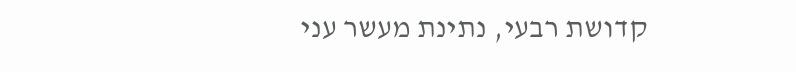קדושת רבעי, נתינת מעשר עני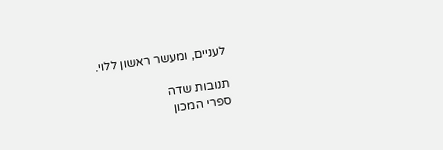לעניים, ומעשר ראשון ללוי.

תנובות שדה
ספרי המכון